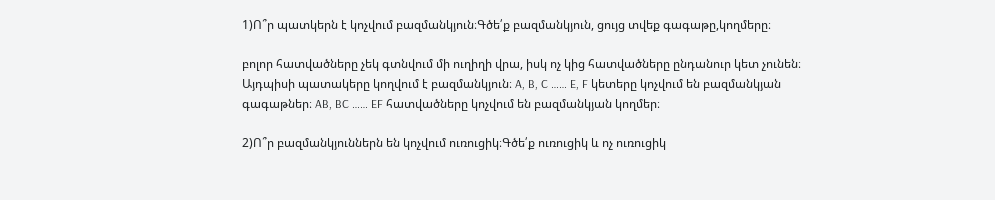1)Ո՞ր պատկերն է կոչվում բազմանկյուն։Գծե՛ք բազմանկյուն, ցույց տվեք գագաթը,կողմերը։

բոլոր հատվածները չեկ գտնվում մի ուղիղի վրա, իսկ ոչ կից հատվածները ընդանուր կետ չունեն։ Այդպիսի պատակերը կողվում է բազմանկյուն։ A, B, C …… E, F կետերը կոչվում են բազմանկյան գագաթներ։ AB, BC …… EF հատվածները կոչվում են բազմանկյան կողմեր։

2)Ո՞ր բազմանկյուններն են կոչվում ուռուցիկ։Գծե՛ք ուռուցիկ և ոչ ուռուցիկ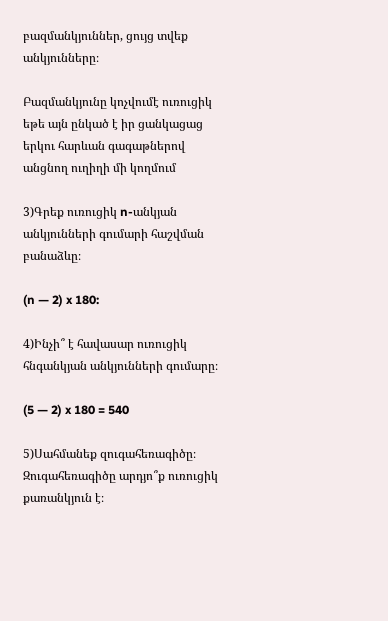բազմանկյուններ, ցույց տվեք անկյունները։

Բազմանկյունը կոչվումէ ուռուցիկ եթե այն ընկած է իր ցանկացաց երկու հարևան գագաթներով անցնող ուղիղի մի կողմում

3)Գրեք ուռուցիկ n-անկյան անկյունների գումարի հաշվման բանաձևը։

(n — 2) x 180:

4)Ինչի՞ է հավասար ուռուցիկ հնգանկյան անկյունների գումարը։

(5 — 2) x 180 = 540

5)Սահմանեք զուգահեռագիծը։ Զուգահեռագիծը արդյո՞ք ուռուցիկ քառանկյուն է։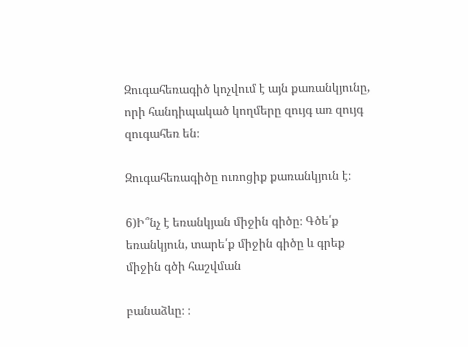Զուգահեռագիծ կոչվում է այն քառանկյունը, որի հանդիպակած կողմերը զույգ առ զույգ զուգահեռ են։

Զուգահեռագիծը ուռոցիք քառանկյուն է։

6)Ի՞նչ է եռանկյան միջին գիծը։ Գծե՛ք եռանկյուն, տարե՛ք միջին գիծը և գրեք միջին գծի հաշվման

բանաձևը։ ։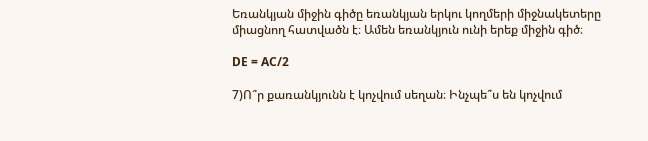Եռանկյան միջին գիծը եռանկյան երկու կողմերի միջնակետերը միացնող հատվածն է։ Ամեն եռանկյուն ունի երեք միջին գիծ։

DE = AC/2

7)Ո՞ր քառանկյունն է կոչվում սեղան։ Ինչպե՞ս են կոչվում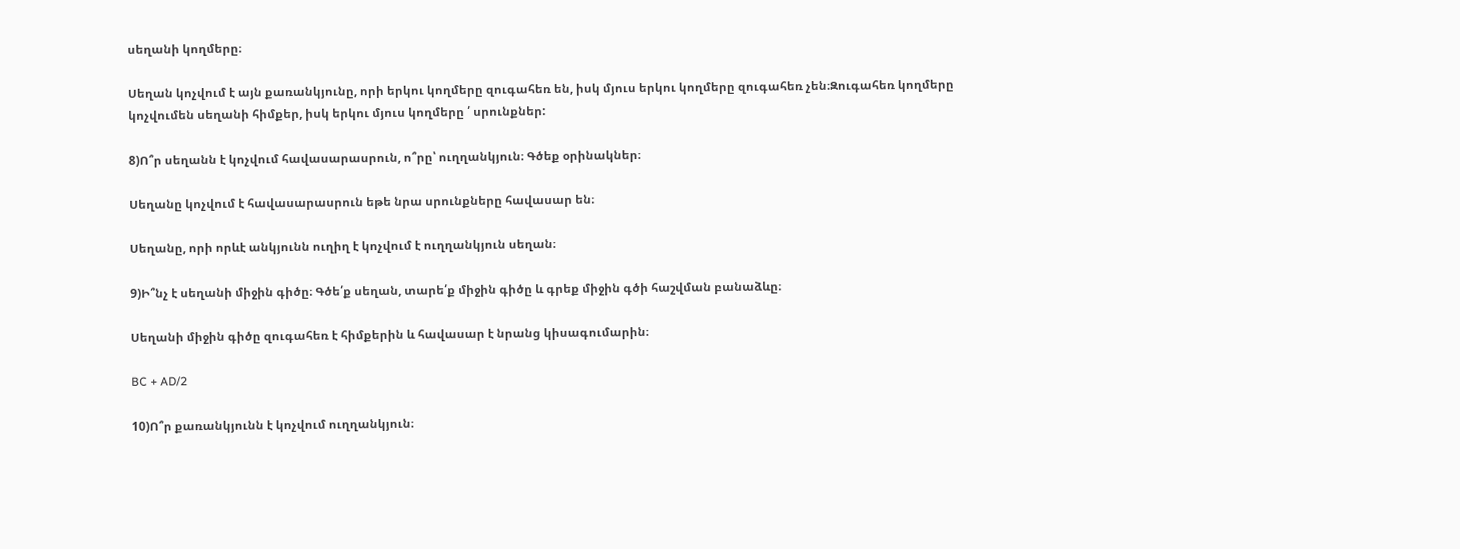սեղանի կողմերը։

Սեղան կոչվում է այն քառանկյունը, որի երկու կողմերը զուգահեռ են, իսկ մյուս երկու կողմերը զուգահեռ չեն։Զուգահեռ կողմերը կոչվումեն սեղանի հիմքեր, իսկ երկու մյուս կողմերը ՛ սրունքներ:

8)Ո՞ր սեղանն է կոչվում հավասարասրուն, ո՞րը՝ ուղղանկյուն։ Գծեք օրինակներ։

Սեղանը կոչվում է հավասարասրուն եթե նրա սրունքները հավասար են։

Սեղանը, որի որևէ անկյունն ուղիղ է կոչվում է ուղղանկյուն սեղան։

9)Ի՞նչ է սեղանի միջին գիծը։ Գծե՛ք սեղան, տարե՛ք միջին գիծը և գրեք միջին գծի հաշվման բանաձևը։

Սեղանի միջին գիծը զուգահեռ է հիմքերին և հավասար է նրանց կիսագումարին։

BC + AD/2

10)Ո՞ր քառանկյունն է կոչվում ուղղանկյուն։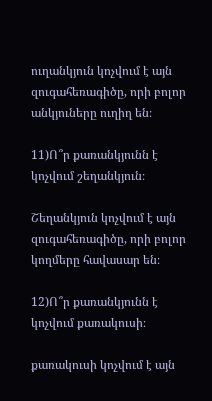ուղանկյուն կոչվում է այն զուգահեռագիծը, որի բոլոր անկյուները ուղիղ են։

11)Ո՞ր քառանկյունն է կոչվում շեղանկյուն։

Շեղանկյուն կոչվում է այն զուգահեռագիծը, որի բոլոր կողմերը հավասար են։

12)Ո՞ր քառանկյունն է կոչվում քառակուսի։

քառակուսի կոչվում է այն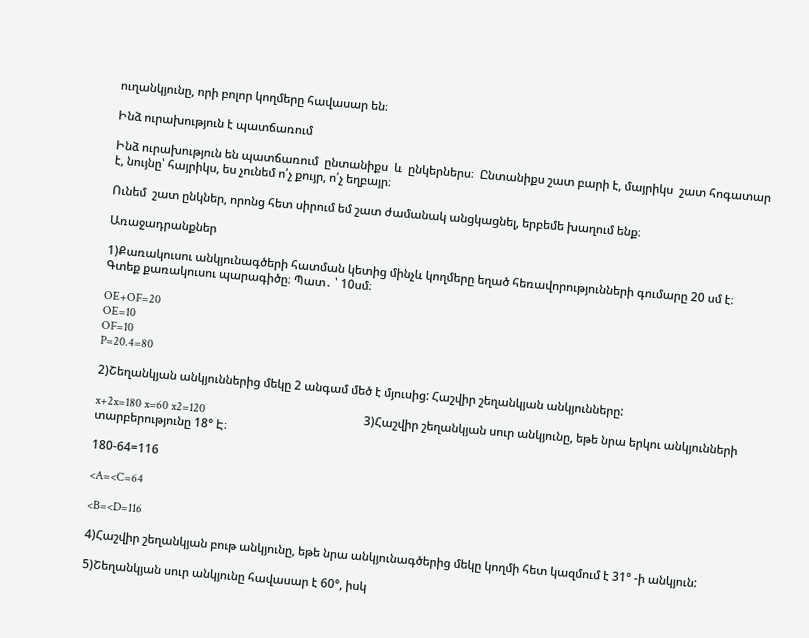ուղանկյունը, որի բոլոր կողմերը հավասար են։

Ինձ ուրախություն է պատճառում

Ինձ ուրախություն են պատճառում  ընտանիքս  և  ընկերներս։  Ընտանիքս շատ բարի է, մայրիկս  շատ հոգատար է, նույնը՝ հայրիկս, ես չունեմ ո՛չ քույր, ո՛չ եղբայր։

Ունեմ  շատ ընկներ, որոնց հետ սիրում եմ շատ ժամանակ անցկացնել, երբեմե խաղում ենք։

Առաջադրանքներ

1)Քառակուսու անկյունագծերի հատման կետից մինչև կողմերը եղած հեռավորությունների գումարը 20 սմ է։ Գտեք քառակուսու պարագիծը։ Պատ․ ՝ 10սմ։

OE+OF=20
OE=10
OF=10
P=20.4=80

2)Շեղանկյան անկյուններից մեկը 2 անգամ մեծ է մյուսից: Հաշվիր շեղանկյան անկյունները:

x+2x=180 x=60 x2=120                                                     3)Հաշվիր շեղանկյան սուր անկյունը, եթե նրա երկու անկյունների տարբերությունը 18° Է։

180-64=116

<A=<C=64

<B=<D=116

4)Հաշվիր շեղանկյան բութ անկյունը, եթե նրա անկյունագծերից մեկը կողմի հետ կազմում է 31° -ի անկյուն:

5)Շեղանկյան սուր անկյունը հավասար է 60°, իսկ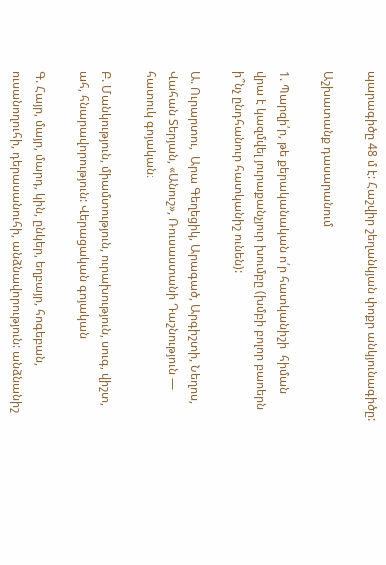պարագիծը 48 մ է: Հաշվիր շեղանկյան փոքր անկյունագիծը:

Աշխատանք դասարանում

1. Պարզի՛ր, թե քերականական ո՛ր հատկանիշի  հիման վրա է կազմվել յուրաքանչյուր խումբը (խմբի բոլոր բաոերն ի՞նչ ընդհանուր հատկանիշ ունեն):

Ա. Ուրարտու,  Արա Գեղեցիկ, Արագած, Արգիշտի, Նեղոս, Վահան Տերյան, «Անուշ», Ռուսաստանի Դաշնություն — հատուկ գոյական։

Բ. Մանկություն, միամտություն, ուրախություն, սուգ, վիշտ, ահ, հնարավորություն: Վերացական գոյական

Գ. Հայր, մայր, մարդ, կին, ընկեր, եղբայր, հոգեբան, ուսանողուհի, դերասանուհի, անձնավորություն: անձնանիշ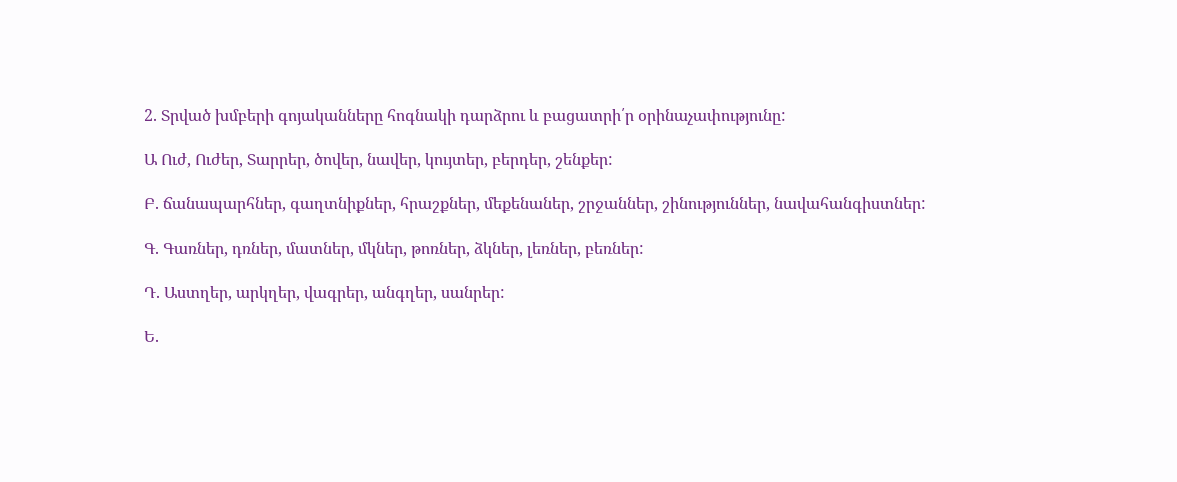2. Տրված խմբերի գոյականները հոգնակի դարձրու և բացատրի՛ր օրինաչափությունը:

Ա Ուժ, Ուժեր, Տարրեր, ծովեր, նավեր, կույտեր, բերդեր, շենքեր:

Բ. ճանապարհներ, գաղտնիքներ, հրաշքներ, մեքենաներ, շրջաններ, շինություններ, նավահանգիստներ:

Գ. Գառներ, դռներ, մատներ, մկներ, թոռներ, ձկներ, լեռներ, բեռներ:

Դ. Աստղեր, արկղեր, վագրեր, անգղեր, սանրեր:

Ե.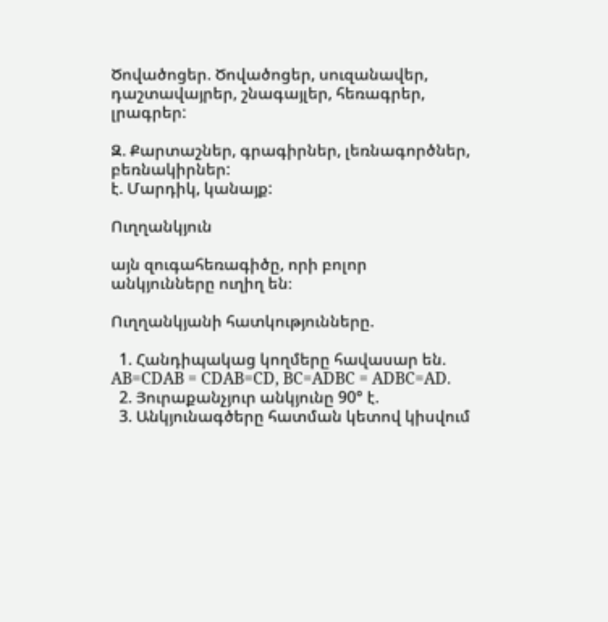Ծովածոցեր. Ծովածոցեր, սուզանավեր, դաշտավայրեր, շնագայլեր, հեռագրեր, լրագրեր:

Զ. Քարտաշներ, գրագիրներ, լեռնագործներ, բեռնակիրներ:
է. Մարդիկ, կանայք:

Ուղղանկյուն

այն զուգահեռագիծը, որի բոլոր անկյունները ուղիղ են։

Ուղղանկյանի հատկությունները.

  1. Հանդիպակաց կողմերը հավասար են. AB=CDAB = CDAB=CD, BC=ADBC = ADBC=AD.
  2. Յուրաքանչյուր անկյունը 90° է.
  3. Անկյունագծերը հատման կետով կիսվում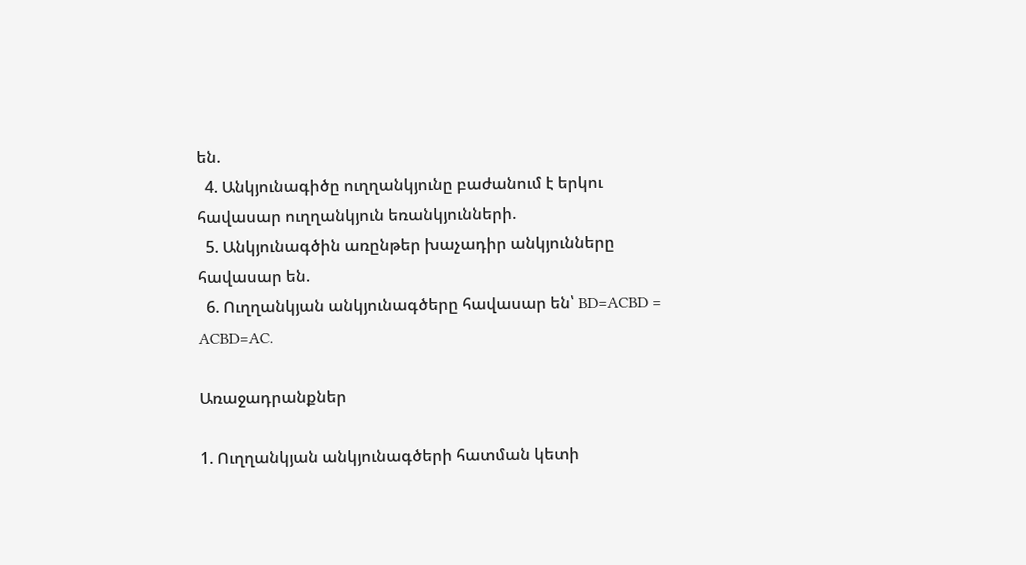են.
  4. Անկյունագիծը ուղղանկյունը բաժանում է երկու հավասար ուղղանկյուն եռանկյունների.
  5. Անկյունագծին առընթեր խաչադիր անկյունները հավասար են.
  6. Ուղղանկյան անկյունագծերը հավասար են՝ BD=ACBD = ACBD=AC.

Առաջադրանքներ

1. Ուղղանկյան անկյունագծերի հատման կետի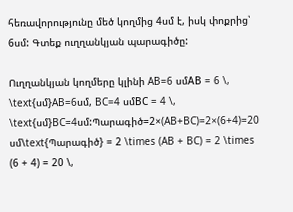հեռավորությունը մեծ կողմից 4սմ է, իսկ փոքրից՝ 6սմ: Գտեք ուղղանկյան պարագիծը:

Ուղղանկյան կողմերը կլինի AB=6 սմAB = 6 \, \text{սմ}AB=6սմ, BC=4 սմBC = 4 \, \text{սմ}BC=4սմ:Պարագիծ=2×(AB+BC)=2×(6+4)=20 սմ\text{Պարագիծ} = 2 \times (AB + BC) = 2 \times (6 + 4) = 20 \,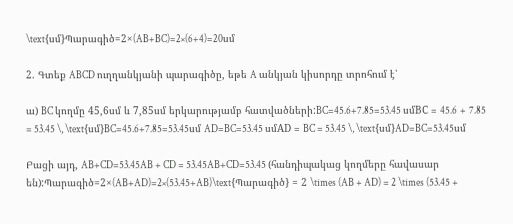\text{սմ}Պարագիծ=2×(AB+BC)=2×(6+4)=20սմ

2. Գտեք ABCD ուղղանկյանի պարագիծը, եթե A անկյան կիսորդը տրոհում է՝

ա) BC կողմը 45,6սմ և 7,85սմ երկարությամբ հատվածների:BC=45.6+7.85=53.45 սմBC = 45.6 + 7.85 = 53.45 \, \text{սմ}BC=45.6+7.85=53.45սմ AD=BC=53.45 սմAD = BC = 53.45 \, \text{սմ}AD=BC=53.45սմ

Բացի այդ, AB+CD=53.45AB + CD = 53.45AB+CD=53.45 (հանդիպակաց կողմերը հավասար են):Պարագիծ=2×(AB+AD)=2×(53.45+AB)\text{Պարագիծ} = 2 \times (AB + AD) = 2 \times (53.45 +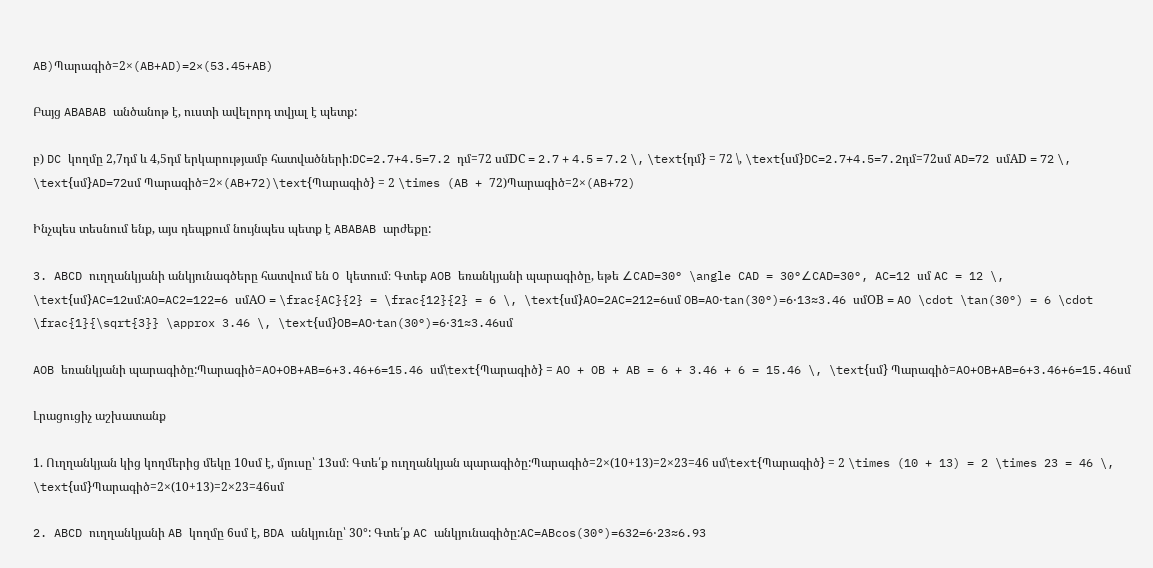AB)Պարագիծ=2×(AB+AD)=2×(53.45+AB)

Բայց ABABAB անծանոթ է, ուստի ավելորդ տվյալ է պետք:

բ) DC կողմը 2,7դմ և 4,5դմ երկարությամբ հատվածների:DC=2.7+4.5=7.2 դմ=72 սմDC = 2.7 + 4.5 = 7.2 \, \text{դմ} = 72 \, \text{սմ}DC=2.7+4.5=7.2դմ=72սմ AD=72 սմAD = 72 \, \text{սմ}AD=72սմ Պարագիծ=2×(AB+72)\text{Պարագիծ} = 2 \times (AB + 72)Պարագիծ=2×(AB+72)

Ինչպես տեսնում ենք, այս դեպքում նույնպես պետք է ABABAB արժեքը:

3. ABCD ուղղանկյանի անկյունագծերը հատվում են O կետում։ Գտեք AOB եռանկյանի պարագիծը, եթե ∠CAD=30° \angle CAD = 30°∠CAD=30°, AC=12 սմ AC = 12 \, \text{սմ}AC=12սմ:AO=AC2=122=6 սմAO = \frac{AC}{2} = \frac{12}{2} = 6 \, \text{սմ}AO=2AC=212=6սմ OB=AO⋅tan(30°)=6⋅13≈3.46 սմOB = AO \cdot \tan(30°) = 6 \cdot \frac{1}{\sqrt{3}} \approx 3.46 \, \text{սմ}OB=AO⋅tan(30°)=6⋅31≈3.46սմ

AOB եռանկյանի պարագիծը:Պարագիծ=AO+OB+AB=6+3.46+6=15.46 սմ\text{Պարագիծ} = AO + OB + AB = 6 + 3.46 + 6 = 15.46 \, \text{սմ} Պարագիծ=AO+OB+AB=6+3.46+6=15.46սմ

Լրացուցիչ աշխատանք

1. Ուղղանկյան կից կողմերից մեկը 10սմ է, մյուսը՝ 13սմ։ Գտե՛ք ուղղանկյան պարագիծը:Պարագիծ=2×(10+13)=2×23=46 սմ\text{Պարագիծ} = 2 \times (10 + 13) = 2 \times 23 = 46 \, \text{սմ}Պարագիծ=2×(10+13)=2×23=46սմ

2. ABCD ուղղանկյանի AB կողմը 6սմ է, BDA անկյունը՝ 30°: Գտե՛ք AC անկյունագիծը:AC=ABcos(30°)=632=6⋅23≈6.93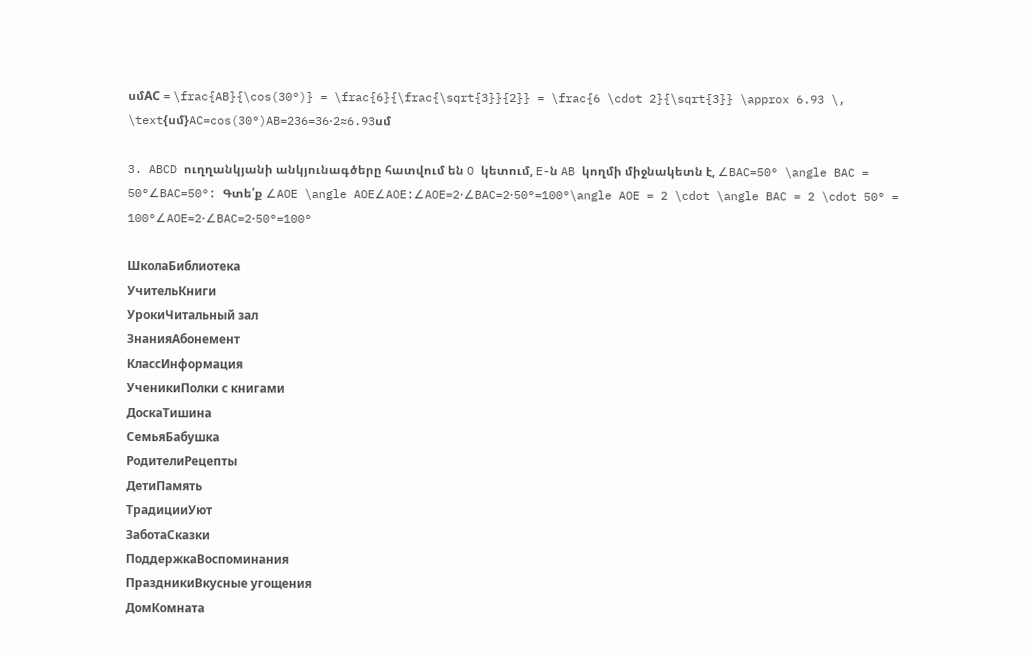սմAC = \frac{AB}{\cos(30°)} = \frac{6}{\frac{\sqrt{3}}{2}} = \frac{6 \cdot 2}{\sqrt{3}} \approx 6.93 \, \text{սմ}AC=cos(30°)AB=236=36⋅2≈6.93սմ

3. ABCD ուղղանկյանի անկյունագծերը հատվում են O կետում, E-ն AB կողմի միջնակետն է, ∠BAC=50° \angle BAC = 50°∠BAC=50°: Գտե՛ք ∠AOE \angle AOE∠AOE:∠AOE=2⋅∠BAC=2⋅50°=100°\angle AOE = 2 \cdot \angle BAC = 2 \cdot 50° = 100°∠AOE=2⋅∠BAC=2⋅50°=100°

ШколаБиблиотека
УчительКниги
УрокиЧитальный зал
ЗнанияАбонемент
КлассИнформация
УченикиПолки с книгами
ДоскаТишина
СемьяБабушка
РодителиРецепты
ДетиПамять
ТрадицииУют
ЗаботаСказки
ПоддержкаВоспоминания
ПраздникиВкусные угощения
ДомКомната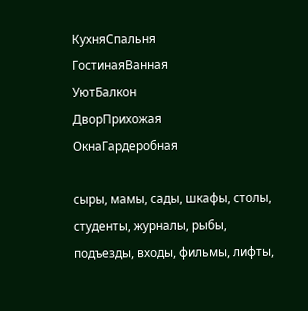КухняСпальня
ГостинаяВанная
УютБалкон
ДворПрихожая
ОкнаГардеробная

сыры, мамы, сады, шкафы, столы, студенты, журналы, рыбы, подъезды, входы, фильмы, лифты,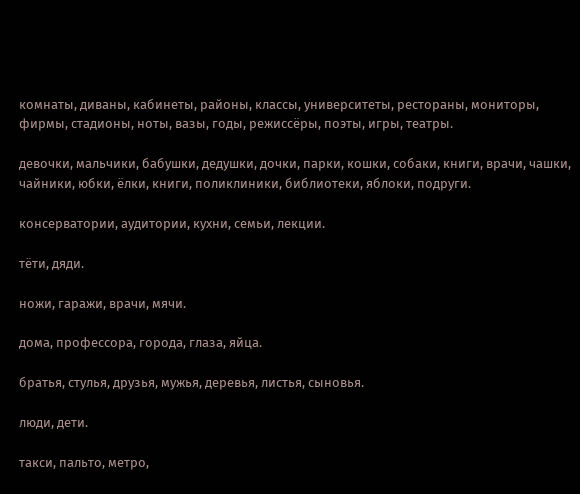комнаты, диваны, кабинеты, районы, классы, университеты, рестораны, мониторы, фирмы, стадионы, ноты, вазы, годы, режиссёры, поэты, игры, театры.

девочки, мальчики, бабушки, дедушки, дочки, парки, кошки, собаки, книги, врачи, чашки, чайники, юбки, ёлки, книги, поликлиники, библиотеки, яблоки, подруги.

консерватории, аудитории, кухни, семьи, лекции.

тёти, дяди.

ножи, гаражи, врачи, мячи.

дома, профессора, города, глаза, яйца.

братья, стулья, друзья, мужья, деревья, листья, сыновья.

люди, дети.

такси, пальто, метро,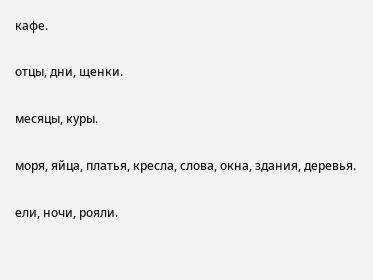кафе.

отцы, дни, щенки.

месяцы, куры.

моря, яйца, платья, кресла, слова, окна, здания, деревья.

ели, ночи, рояли.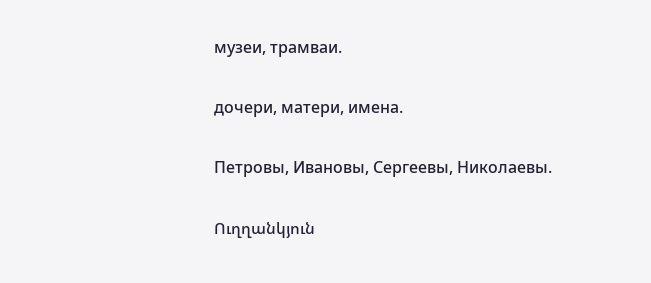музеи, трамваи.

дочери, матери, имена.

Петровы, Ивановы, Сергеевы, Николаевы.

Ուղղանկյուն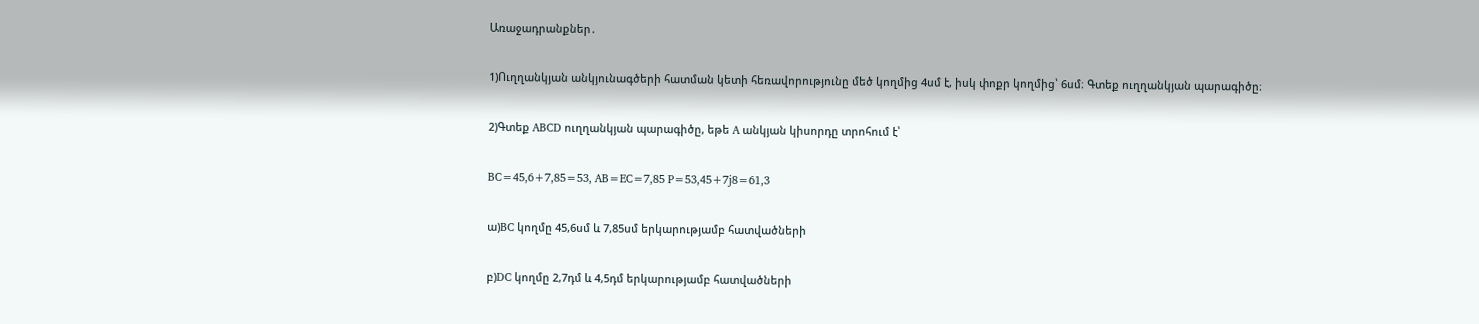Առաջադրանքներ․

1)Ուղղանկյան անկյունագծերի հատման կետի հեռավորությունը մեծ կողմից 4սմ է, իսկ փոքր կողմից՝ 6սմ։ Գտեք ուղղանկյան պարագիծը։

2)Գտեք ABCD ուղղանկյան պարագիծը, եթե A անկյան կիսորդը տրոհում է՝

BC=45,6+7,85=53, AB=EC=7,85 P=53,45+7j8=61,3

ա)BC կողմը 45,6սմ և 7,85սմ երկարությամբ հատվածների

բ)DC կողմը 2,7դմ և 4,5դմ երկարությամբ հատվածների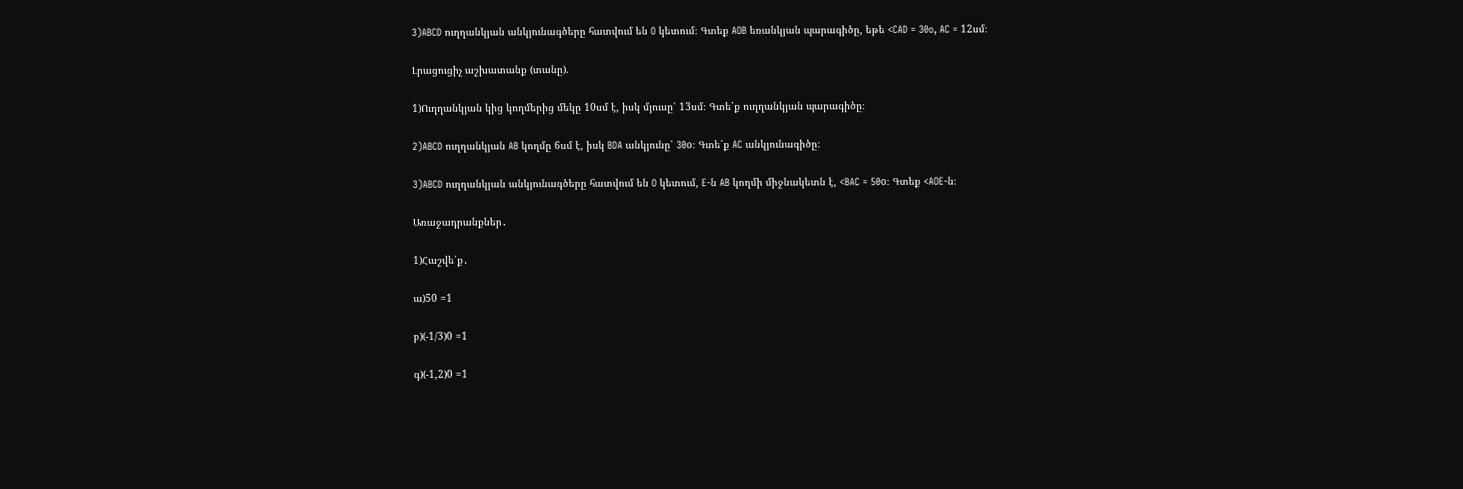3)ABCD ուղղանկյան անկյունագծերը հատվում են O կետում։ Գտեք AOB եռանկյան պարագիծը, եթե <CAD = 30o, AC = 12սմ։

Լրացուցիչ աշխատանք (տանը).

1)Ուղղանկյան կից կողմերից մեկը 10սմ է, իսկ մյուսը՝ 13սմ։ Գտե՛ք ուղղանկյան պարագիծը։

2)ABCD ուղղանկյան AB կողմը 6սմ է, իսկ BDA անկյունը՝ 30o։ Գտե՛ք AC անկյունագիծը։

3)ABCD ուղղանկյան անկյունագծերը հատվում են O կետում, E-ն AB կողմի միջնակետն է, <BAC = 50o։ Գտեք <AOE-ն։

Առաջադրանքներ․

1)Հաշվե՛ք․

ա)50 =1

բ)(-1/3)0 =1

գ)(-1,2)0 =1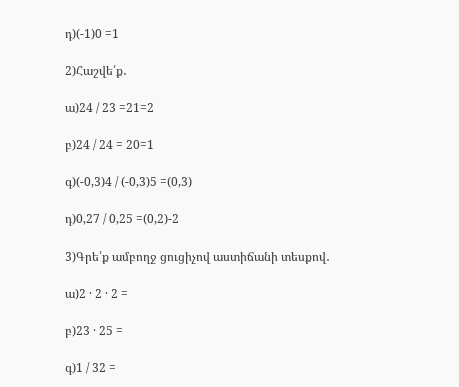դ)(-1)0 =1

2)Հաշվե՛ք․

ա)24 / 23 =21=2

բ)24 / 24 = 20=1

գ)(-0,3)4 / (-0,3)5 =(0,3)

դ)0,27 / 0,25 =(0,2)-2

3)Գրե՛ք ամբողջ ցուցիչով աստիճանի տեսքով․

ա)2 · 2 · 2 =

բ)23 · 25 =

գ)1 / 32 =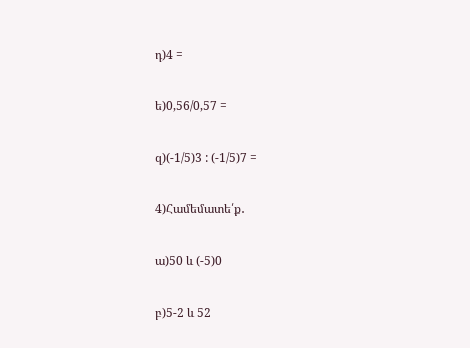դ)4 =

ե)0,56/0,57 =

զ)(-1/5)3 : (-1/5)7 =

4)Համեմատե՛ք․

ա)50 և (-5)0

բ)5-2 և 52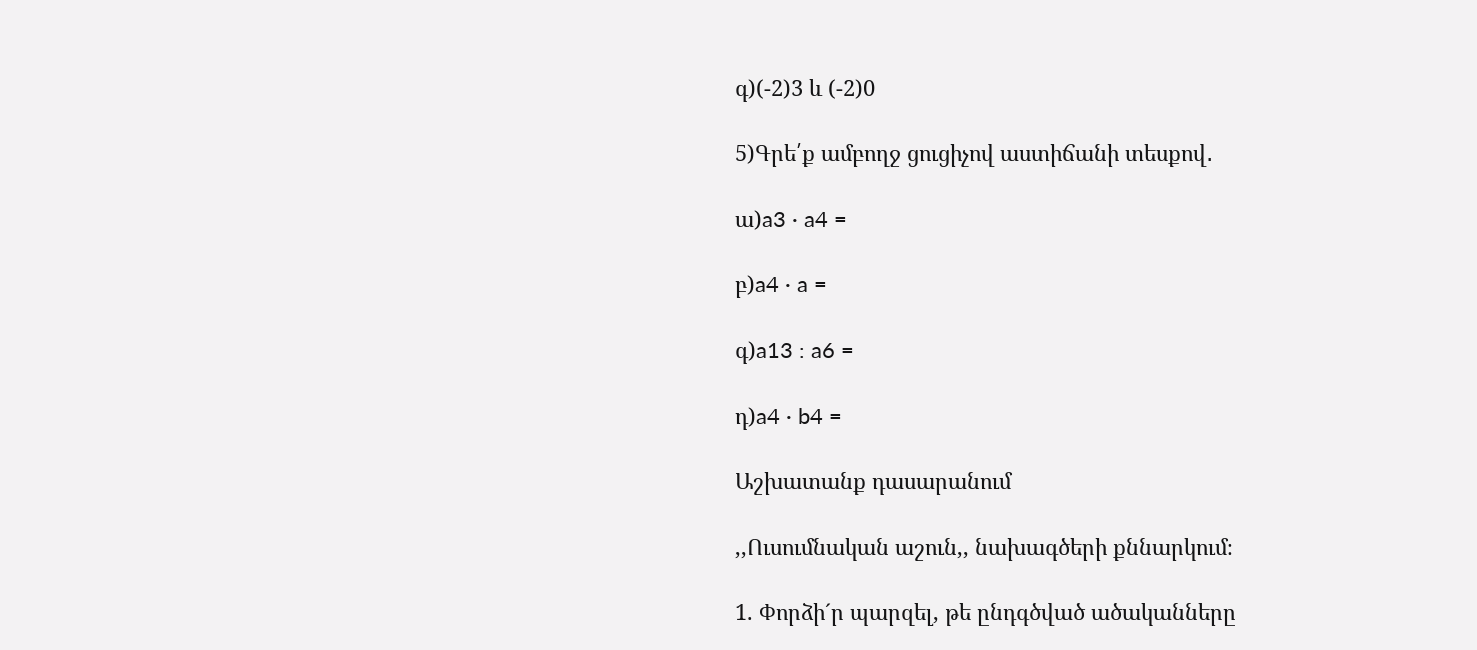գ)(-2)3 և (-2)0

5)Գրե՛ք ամբողջ ցուցիչով աստիճանի տեսքով․

ա)a3 · a4 =

բ)a4 · a =

գ)a13 : a6 =

դ)a4 · b4 =

Աշխատանք դասարանում

,,Ուսումնական աշուն,, նախագծերի քննարկում։

1. Փորձի´ր պարզել, թե ընդգծված ածականները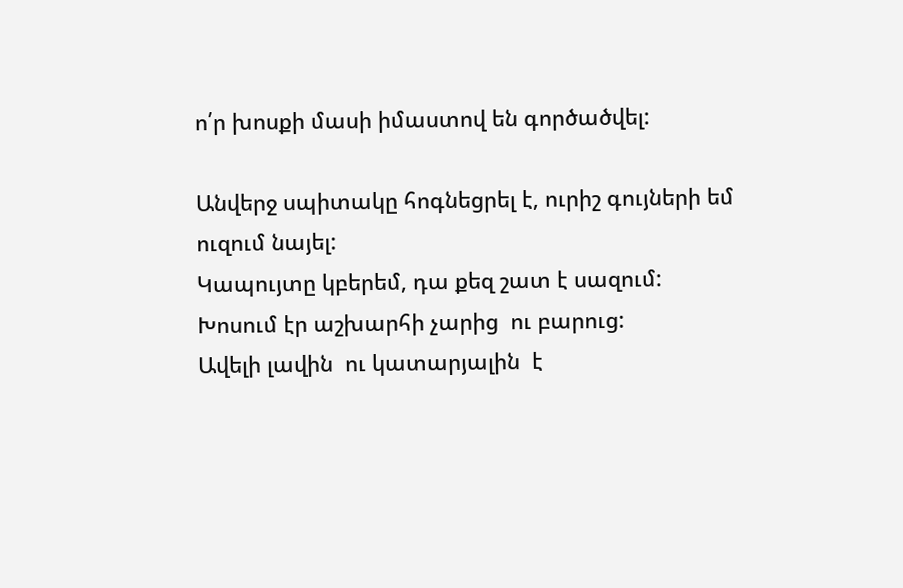ո՛ր խոսքի մասի իմաստով են գործածվել:

Անվերջ սպիտակը հոգնեցրել է, ուրիշ գույների եմ ուզում նայել:
Կապույտը կբերեմ, դա քեզ շատ է սազում:
Խոսում էր աշխարհի չարից  ու բարուց:
Ավելի լավին  ու կատարյալին  է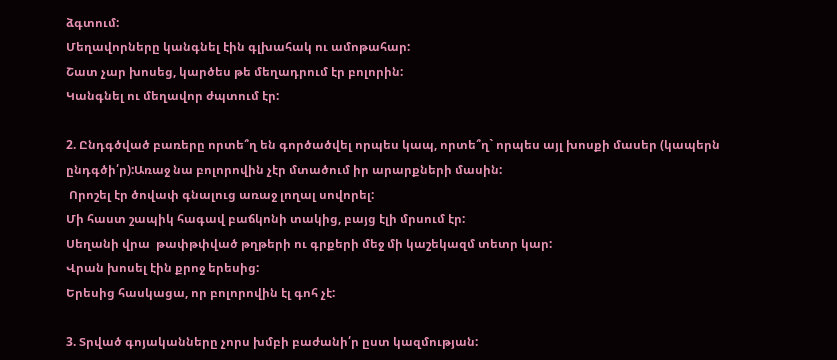ձգտում:
Մեղավորները կանգնել էին գլխահակ ու ամոթահար:
Շատ չար խոսեց, կարծես թե մեղադրում էր բոլորին:
Կանգնել ու մեղավոր ժպտում էր:

2. Ընդգծված բառերը որտե՞ղ են գործածվել որպես կապ, որտե՞ղ` որպես այլ խոսքի մասեր (կապերն ընդգծի՛ր):Առաջ նա բոլորովին չէր մտածում իր արարքների մասին:
 Որոշել էր ծովափ գնալուց առաջ լողալ սովորել:
Մի հաստ շապիկ հագավ բաճկոնի տակից, բայց էլի մրսում էր:
Սեղանի վրա  թափթփված թղթերի ու գրքերի մեջ մի կաշեկազմ տետր կար:
Վրան խոսել էին քրոջ երեսից:
Երեսից հասկացա, որ բոլորովին էլ գոհ չէ:

3. Տրված գոյականները չորս խմբի բաժանի՛ր ըստ կազմության: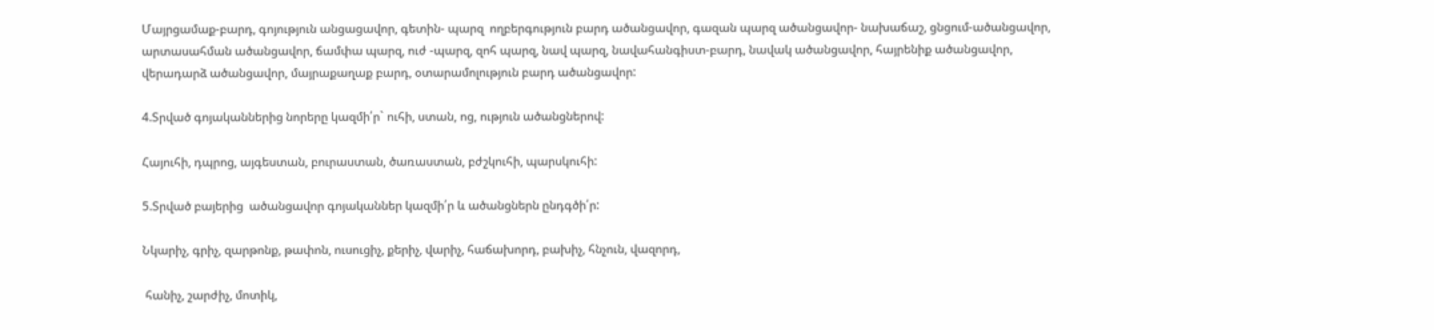Մայրցամաք-բարդ, գոյություն անցացավոր, գետին- պարզ  ողբերգություն բարդ ածանցավոր, գազան պարզ ածանցավոր- նախաճաշ, ցնցում-ածանցավոր, արտասահման ածանցավոր, ճամփա պարզ, ուժ -պարզ, զոհ պարզ, նավ պարզ, նավահանգիստ-բարդ, նավակ ածանցավոր, հայրենիք ածանցավոր, վերադարձ ածանցավոր, մայրաքաղաք բարդ, օտարամոլություն բարդ ածանցավոր:

4.Տրված գոյականներից նորերը կազմի՛ր` ուհի, ստան, ոց, ություն ածանցներով:

Հայուհի, դպրոց, այգեստան, բուրաստան, ծառաստան, բժշկուհի, պարսկուհի:

5.Տրված բայերից  ածանցավոր գոյականներ կազմի՛ր և ածանցներն ընդգծի՛ր:

Նկարիչ, գրիչ, զարթոնք, թափոն, ուսուցիչ, քերիչ, վարիչ, հաճախորդ, բախիչ, հնչուն, վազորդ,

 հանիչ, շարժիչ, մոտիկ,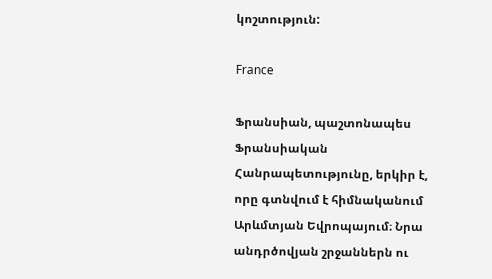կոշտություն:

France

Ֆրանսիան, պաշտոնապես Ֆրանսիական Հանրապետությունը, երկիր է, որը գտնվում է հիմնականում Արևմտյան Եվրոպայում։ Նրա անդրծովյան շրջաններն ու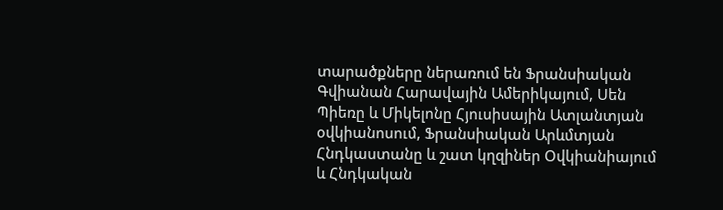տարածքները ներառում են Ֆրանսիական Գվիանան Հարավային Ամերիկայում, Սեն Պիեռը և Միկելոնը Հյուսիսային Ատլանտյան օվկիանոսում, Ֆրանսիական Արևմտյան Հնդկաստանը և շատ կղզիներ Օվկիանիայում և Հնդկական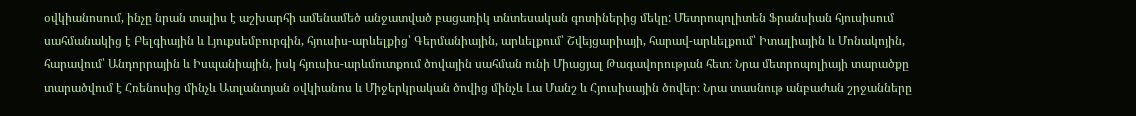օվկիանոսում, ինչը նրան տալիս է աշխարհի ամենամեծ անջատված բացառիկ տնտեսական գոտիներից մեկը: Մետրոպոլիտեն Ֆրանսիան հյուսիսում սահմանակից է Բելգիային և Լյուքսեմբուրգին, հյուսիս-արևելքից՝ Գերմանիային, արևելքում՝ Շվեյցարիայի, հարավ-արևելքում՝ Իտալիային և Մոնակոյին, հարավում՝ Անդորրային և Իսպանիային, իսկ հյուսիս-արևմուտքում ծովային սահման ունի Միացյալ Թագավորության հետ։ Նրա մետրոպոլիայի տարածքը տարածվում է Հռենոսից մինչև Ատլանտյան օվկիանոս և Միջերկրական ծովից մինչև Լա Մանշ և Հյուսիսային ծովեր։ Նրա տասնութ անբաժան շրջանները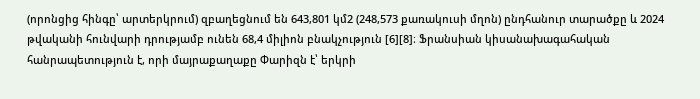(որոնցից հինգը՝ արտերկրում) զբաղեցնում են 643,801 կմ2 (248,573 քառակուսի մղոն) ընդհանուր տարածքը և 2024 թվականի հունվարի դրությամբ ունեն 68,4 միլիոն բնակչություն [6][8]։ Ֆրանսիան կիսանախագահական հանրապետություն է, որի մայրաքաղաքը Փարիզն է՝ երկրի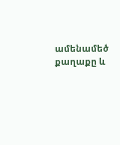ամենամեծ քաղաքը և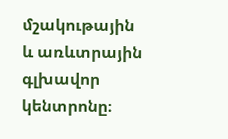մշակութային և առևտրային գլխավոր կենտրոնը։